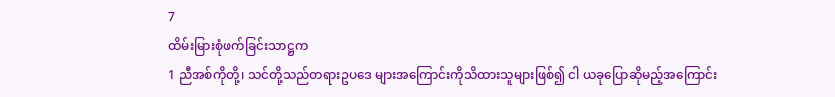7
ထိမ်းမြားစုံဖက်ခြင်းသာဋ္ဌက
1 ညီအစ်ကိုတို့၊ သင်တို့သည်တရားဥပဒေ များအကြောင်းကိုသိထားသူများဖြစ်၍ ငါ ယခုပြောဆိုမည့်အကြောင်း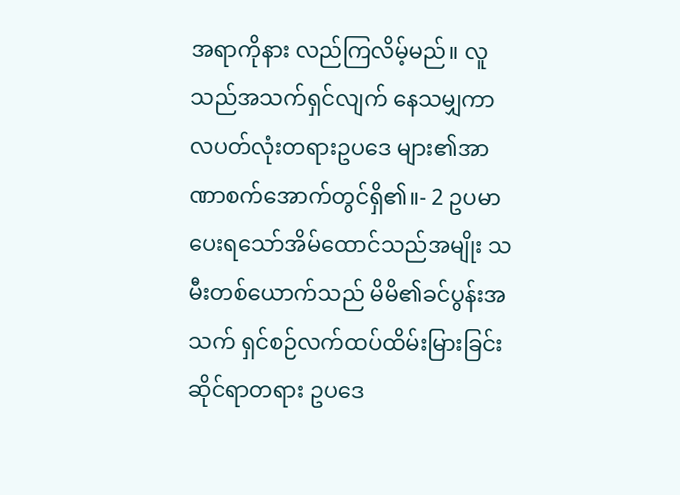အရာကိုနား လည်ကြလိမ့်မည်။ လူသည်အသက်ရှင်လျက် နေသမျှကာလပတ်လုံးတရားဥပဒေ များ၏အာဏာစက်အောက်တွင်ရှိ၏။- 2 ဥပမာပေးရသော်အိမ်ထောင်သည်အမျိုး သမီးတစ်ယောက်သည် မိမိ၏ခင်ပွန်းအသက် ရှင်စဉ်လက်ထပ်ထိမ်းမြားခြင်းဆိုင်ရာတရား ဥပဒေ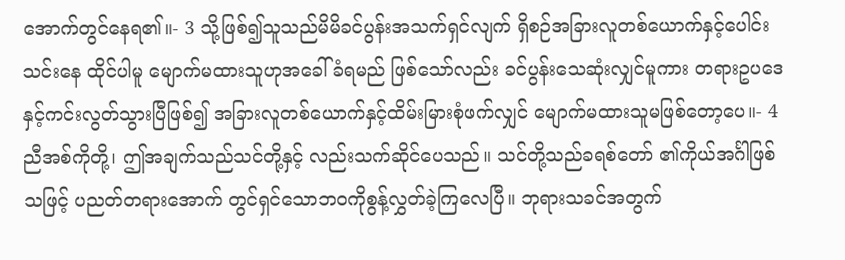အောက်တွင်နေရ၏။- 3 သို့ဖြစ်၍သူသည်မိမိခင်ပွန်းအသက်ရှင်လျက် ရှိစဉ်အခြားလူတစ်ယောက်နှင့်ပေါင်းသင်းနေ ထိုင်ပါမူ မျောက်မထားသူဟုအခေါ်ခံရမည် ဖြစ်သော်လည်း ခင်ပွန်းသေဆုံးလျှင်မူကား တရားဥပဒေနှင့်ကင်းလွတ်သွားပြီဖြစ်၍ အခြားလူတစ်ယောက်နှင့်ထိမ်းမြားစုံဖက်လျှင် မျောက်မထားသူမဖြစ်တော့ပေ။- 4 ညီအစ်ကိုတို့၊ ဤအချက်သည်သင်တို့နှင့် လည်းသက်ဆိုင်ပေသည်။ သင်တို့သည်ခရစ်တော် ၏ကိုယ်အင်္ဂါဖြစ်သဖြင့် ပညတ်တရားအောက် တွင်ရှင်သောဘဝကိုစွန့်လွှတ်ခဲ့ကြလေပြီ။ ဘုရားသခင်အတွက်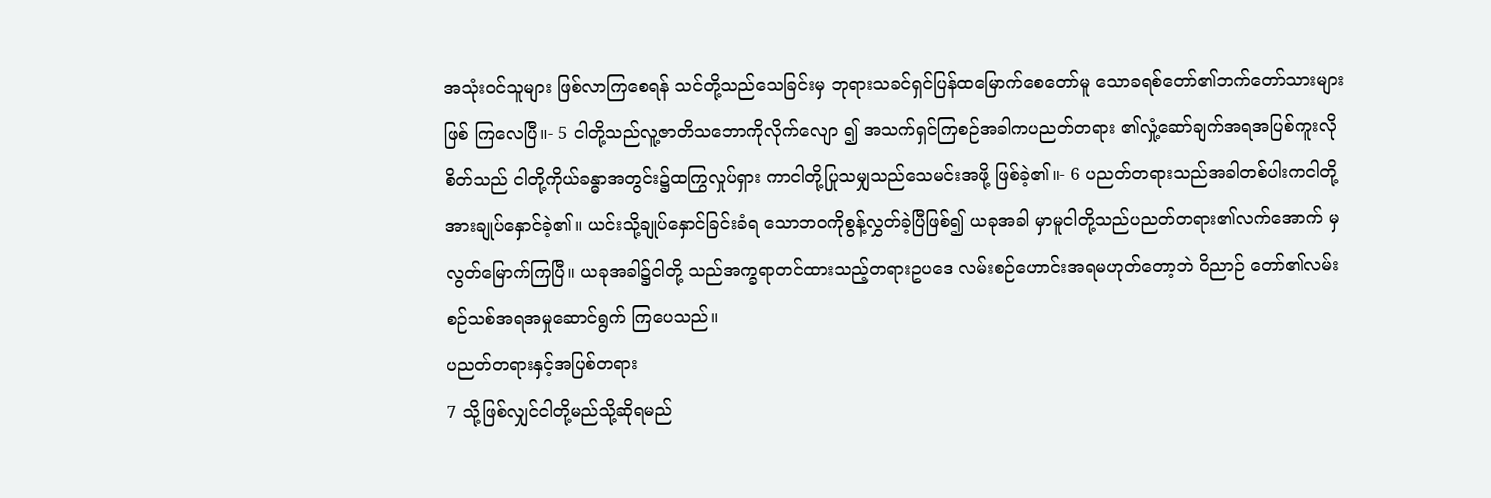အသုံးဝင်သူများ ဖြစ်လာကြစေရန် သင်တို့သည်သေခြင်းမှ ဘုရားသခင်ရှင်ပြန်ထမြောက်စေတော်မူ သောခရစ်တော်၏ဘက်တော်သားများဖြစ် ကြလေပြီ။- 5 ငါတို့သည်လူ့ဇာတိသဘောကိုလိုက်လျော ၍ အသက်ရှင်ကြစဉ်အခါကပညတ်တရား ၏လှုံ့ဆော်ချက်အရအပြစ်ကူးလိုစိတ်သည် ငါတို့ကိုယ်ခန္ဓာအတွင်း၌ထကြွလှုပ်ရှား ကာငါတို့ပြုသမျှသည်သေမင်းအဖို့ ဖြစ်ခဲ့၏။- 6 ပညတ်တရားသည်အခါတစ်ပါးကငါတို့ အားချုပ်နှောင်ခဲ့၏။ ယင်းသို့ချုပ်နှောင်ခြင်းခံရ သောဘဝကိုစွန့်လွှတ်ခဲ့ပြီဖြစ်၍ ယခုအခါ မှာမူငါတို့သည်ပညတ်တရား၏လက်အောက် မှလွတ်မြောက်ကြပြီ။ ယခုအခါ၌ငါတို့ သည်အက္ခရာတင်ထားသည့်တရားဥပဒေ လမ်းစဉ်ဟောင်းအရမဟုတ်တော့ဘဲ ဝိညာဉ် တော်၏လမ်းစဉ်သစ်အရအမှုဆောင်ရွက် ကြပေသည်။
ပညတ်တရားနှင့်အပြစ်တရား
7 သို့ဖြစ်လျှင်ငါတို့မည်သို့ဆိုရမည်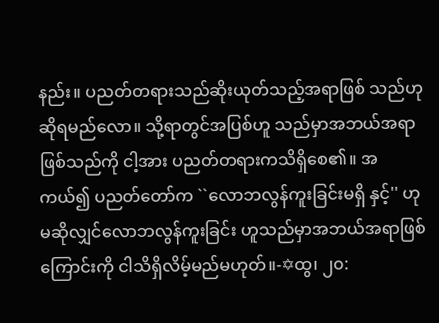နည်း။ ပညတ်တရားသည်ဆိုးယုတ်သည့်အရာဖြစ် သည်ဟုဆိုရမည်လော။ သို့ရာတွင်အပြစ်ဟူ သည်မှာအဘယ်အရာဖြစ်သည်ကို ငါ့အား ပညတ်တရားကသိရှိစေ၏။ အကယ်၍ ပညတ်တော်က ``လောဘလွန်ကူးခြင်းမရှိ နှင့်'' ဟုမဆိုလျှင်လောဘလွန်ကူးခြင်း ဟူသည်မှာအဘယ်အရာဖြစ်ကြောင်းကို ငါသိရှိလိမ့်မည်မဟုတ်။-✡ထွ၊ ၂၀: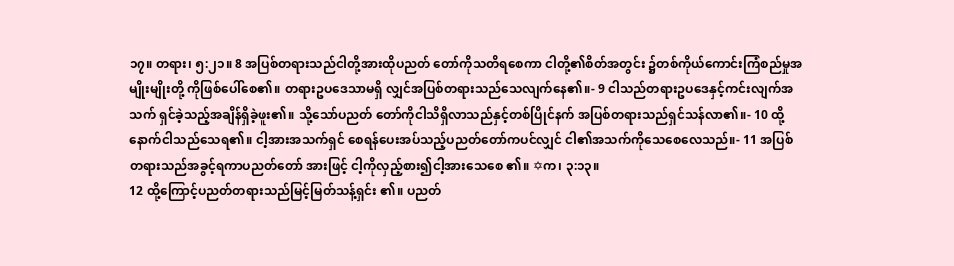၁၇။ တရား၊ ၅:၂၁။ 8 အပြစ်တရားသည်ငါတို့အားထိုပညတ် တော်ကိုသတိရစေကာ ငါတို့၏စိတ်အတွင်း ၌တစ်ကိုယ်ကောင်းကြံစည်မှုအမျိုးမျိုးတို့ ကိုဖြစ်ပေါ်စေ၏။ တရားဥပဒေသာမရှိ လျှင်အပြစ်တရားသည်သေလျက်နေ၏။- 9 ငါသည်တရားဥပဒေနှင့်ကင်းလျက်အသက် ရှင်ခဲ့သည့်အချိန်ရှိခဲ့ဖူး၏။ သို့သော်ပညတ် တော်ကိုငါသိရှိလာသည်နှင့်တစ်ပြိုင်နက် အပြစ်တရားသည်ရှင်သန်လာ၏။- 10 ထို့နောက်ငါသည်သေရ၏။ ငါ့အားအသက်ရှင် စေရန်ပေးအပ်သည့်ပညတ်တော်ကပင်လျှင် ငါ၏အသက်ကိုသေစေလေသည်။- 11 အပြစ်တရားသည်အခွင့်ရကာပညတ်တော် အားဖြင့် ငါ့ကိုလှည့်စား၍ငါ့အားသေစေ ၏။ ✡က၊ ၃:၁၃။
12 ထို့ကြောင့်ပညတ်တရားသည်မြင့်မြတ်သန့်ရှင်း ၏။ ပညတ်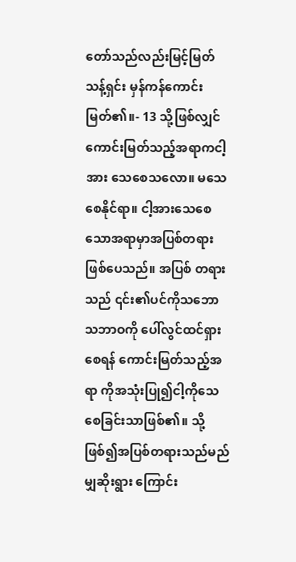တော်သည်လည်းမြင့်မြတ်သန့်ရှင်း မှန်ကန်ကောင်းမြတ်၏။- 13 သို့ဖြစ်လျှင်ကောင်းမြတ်သည့်အရာကငါ့အား သေစေသလော။ မသေစေနိုင်ရာ။ ငါ့အားသေစေ သောအရာမှာအပြစ်တရားဖြစ်ပေသည်။ အပြစ် တရားသည် ၎င်း၏ပင်ကိုသဘောသဘာဝကို ပေါ်လွင်ထင်ရှားစေရန် ကောင်းမြတ်သည့်အရာ ကိုအသုံးပြု၍ငါ့ကိုသေစေခြင်းသာဖြစ်၏။ သို့ဖြစ်၍အပြစ်တရားသည်မည်မျှဆိုးရွား ကြောင်း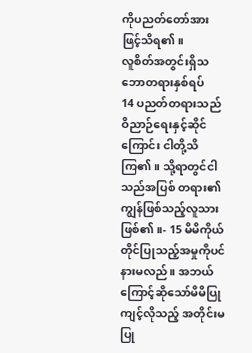ကိုပညတ်တော်အားဖြင့်သိရ၏။
လူစိတ်အတွင်းရှိသဘောတရားနှစ်ရပ်
14 ပညတ်တရားသည်ဝိညာဉ်ရေးနှင့်ဆိုင်ကြောင်း ငါတို့သိကြ၏။ သို့ရာတွင်ငါသည်အပြစ် တရား၏ကျွန်ဖြစ်သည့်လူသားဖြစ်၏။- 15 မိမိကိုယ်တိုင်ပြုသည့်အမှုကိုပင်နားမလည်။ အဘယ်ကြောင့်ဆိုသော်မိမိပြုကျင့်လိုသည့် အတိုင်းမပြု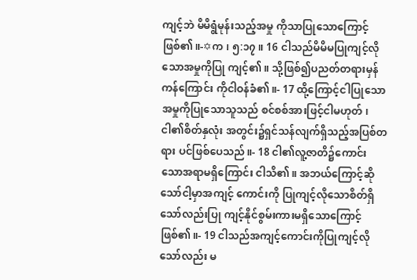ကျင့်ဘဲ မိမိရွံမုန်းသည့်အမှု ကိုသာပြုသောကြောင့်ဖြစ်၏။-✡က၊ ၅:၁၇။ 16 ငါသည်မိမိမပြုကျင့်လိုသောအမှုကိုပြု ကျင့်၏။ သို့ဖြစ်၍ပညတ်တရားမှန်ကန်ကြောင်း ကိုငါဝန်ခံ၏။- 17 ထို့ကြောင့်ငါပြုသောအမှုကိုပြုသောသူသည် စင်စစ်အားဖြင့်ငါမဟုတ်၊ ငါ၏စိတ်နှလုံး အတွင်း၌ရှင်သန်လျက်ရှိသည့်အပြစ်တရား ပင်ဖြစ်ပေသည်။- 18 ငါ၏လူ့ဇာတိ၌ကောင်းသောအရာမရှိကြောင်း ငါသိ၏။ အဘယ်ကြောင့်ဆိုသော်ငါ့မှာအကျင့် ကောင်းကို ပြုကျင့်လိုသောစိတ်ရှိသော်လည်းပြု ကျင့်နိုင်စွမ်းကားမရှိသောကြောင့်ဖြစ်၏။- 19 ငါသည်အကျင့်ကောင်းကိုပြုကျင့်လိုသော်လည်း မ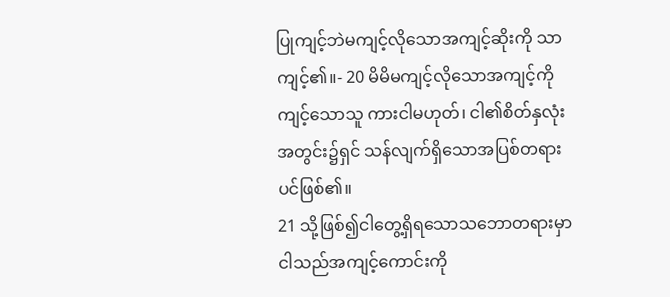ပြုကျင့်ဘဲမကျင့်လိုသောအကျင့်ဆိုးကို သာကျင့်၏။- 20 မိမိမကျင့်လိုသောအကျင့်ကိုကျင့်သောသူ ကားငါမဟုတ်၊ ငါ၏စိတ်နှလုံးအတွင်း၌ရှင် သန်လျက်ရှိသောအပြစ်တရားပင်ဖြစ်၏။
21 သို့ဖြစ်၍ငါတွေ့ရှိရသောသဘောတရားမှာ ငါသည်အကျင့်ကောင်းကို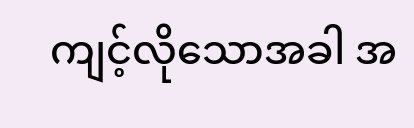ကျင့်လိုသောအခါ အ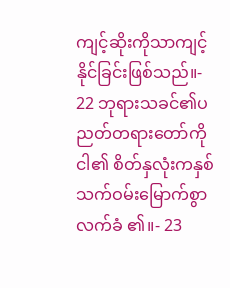ကျင့်ဆိုးကိုသာကျင့်နိုင်ခြင်းဖြစ်သည်။- 22 ဘုရားသခင်၏ပညတ်တရားတော်ကို ငါ၏ စိတ်နှလုံးကနှစ်သက်ဝမ်းမြောက်စွာလက်ခံ ၏။- 23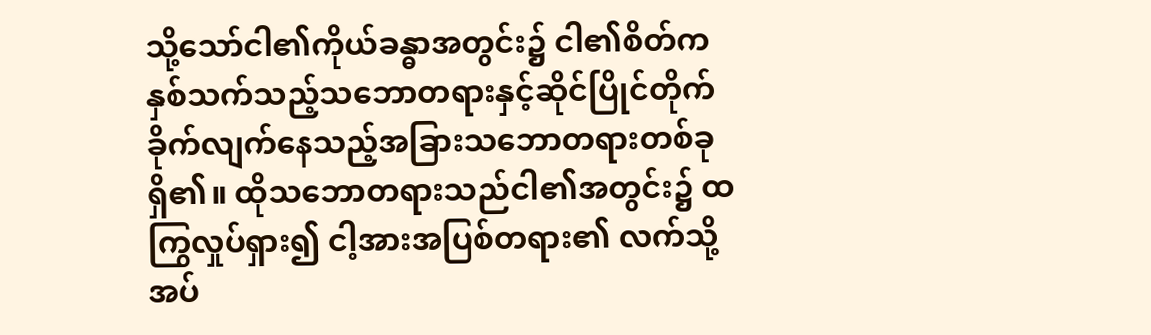သို့သော်ငါ၏ကိုယ်ခန္ဓာအတွင်း၌ ငါ၏စိတ်က နှစ်သက်သည့်သဘောတရားနှင့်ဆိုင်ပြိုင်တိုက် ခိုက်လျက်နေသည့်အခြားသဘောတရားတစ်ခု ရှိ၏။ ထိုသဘောတရားသည်ငါ၏အတွင်း၌ ထကြွလှုပ်ရှား၍ ငါ့အားအပြစ်တရား၏ လက်သို့အပ်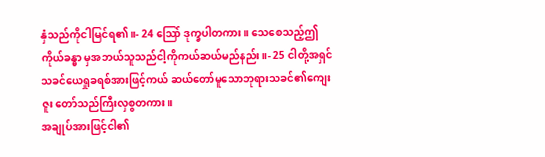နှံသည်ကိုငါမြင်ရ၏။- 24 သြော် ဒုက္ခပါတကား။ သေစေသည့်ဤကိုယ်ခန္ဓာ မှအဘယ်သူသည်ငါ့ကိုကယ်ဆယ်မည်နည်း။- 25 ငါတို့အရှင်သခင်ယေရှုခရစ်အားဖြင့်ကယ် ဆယ်တော်မူသောဘုရားသခင်၏ကျေးဇူး တော်သည်ကြီးလှစွတကား။
အချုပ်အားဖြင့်ငါ၏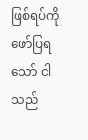ဖြစ်ရပ်ကိုဖော်ပြရသော် ငါသည်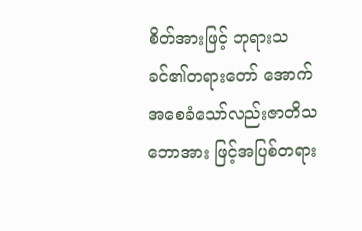စိတ်အားဖြင့် ဘုရားသခင်၏တရားတော် အောက်အစေခံသော်လည်းဇာတိသဘောအား ဖြင့်အပြစ်တရား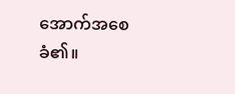အောက်အစေခံ၏။